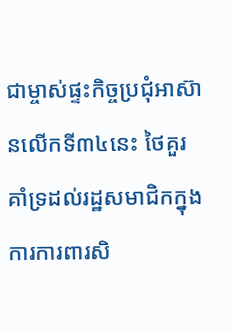ជាម្ចាស់ផ្ទះកិច្ចប្រជុំអាស៊ានលើកទី៣៤នេះ ថៃគួរគាំទ្រដល់រដ្ឋសមាជិកក្នុងការការពារសិ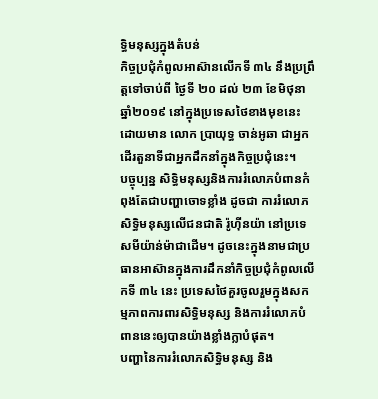ទ្ធិមនុស្សក្នុងតំបន់
កិច្ចប្រជុំកំពូលអាស៊ានលើកទី ៣៤ នឹងប្រព្រឹត្តទៅចាប់ពី ថ្ងៃទី ២០ ដល់ ២៣ ខែមិថុនា ឆ្នាំ២០១៩ នៅក្នុងប្រទេសថៃខាងមុខនេះ ដោយមាន លោក ប្រាយុទ្ធ ចាន់អូឆា ជាអ្នកដើរតួនាទីជាអ្នកដឹកនាំក្នុងកិច្ចប្រជុំនេះ។
បច្ចុប្បន្ន សិទ្ធិមនុស្សនិងការរំលោភបំពានកំពុងតែជាបញ្ហាចោទខ្លាំង ដូចជា ការរំលោភសិទ្ធិមនុស្សលើជនជាតិ រ៉ូហ៊ីនយ៉ា នៅប្រទេសមីយ៉ាន់ម៉ាជាដើម។ ដូចនេះក្នុងនាមជាប្រធានអាស៊ានក្នុងការដឹកនាំកិច្ចប្រជុំកំពូលលើកទី ៣៤ នេះ ប្រទេសថៃគួរចូលរួមក្នុងសកម្មភាពការពារសិទ្ធិមនុស្ស និងការរំលោភបំពាននេះឲ្យបានយ៉ាងខ្លាំងក្លាបំផុត។
បញ្ហានៃការរំលោភសិទ្ធិមនុស្ស និង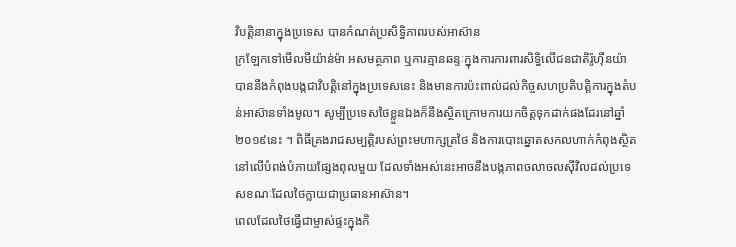វិបត្តិនានាក្នុងប្រទេស បានកំណត់ប្រសិទ្ធិភាពរបស់អាស៊ាន
ក្រឡែកទៅមើលមីយ៉ាន់ម៉ា អសមត្ថភាព ឬការគ្មានឆន្ទៈក្នុងការការពារសិទ្ធិលើជនជាតិរ៉ូហ៊ីនយ៉ា បាននឹងកំពុងបង្កជាវិបត្តិនៅក្នុងប្រទេសនេះ និងមានការប៉ះពាល់ដល់កិច្ចសហប្រតិបត្តិការក្នុងតំបន់អាស៊ានទាំងមូល។ សូម្បីប្រទេសថៃខ្លួនឯងក៏នឹងស្ថិតក្រោមការយកចិត្តទុកដាក់ផងដែរនៅឆ្នាំ ២០១៩នេះ ។ ពិធីគ្រងរាជសម្បត្តិរបស់ព្រះមហាក្សត្រថៃ និងការបោះឆ្នោតសកលហាក់កំពុងស្ថិតនៅលើបំពង់បំភាយផ្សែងពុលមួយ ដែលទាំងអស់នេះអាចនឹងបង្កភាពចលាចលស៊ីវិលដល់ប្រទេសខណៈដែលថៃក្លាយជាប្រធានអាស៊ាន។
ពេលដែលថៃធ្វើជាម្ចាស់ផ្ទះក្នុងកិ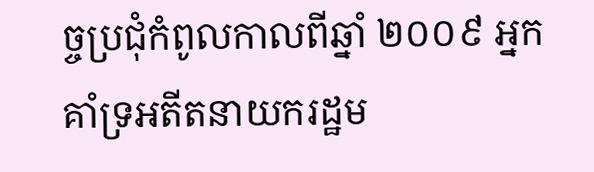ច្ចប្រជុំកំពូលកាលពីឆ្នាំ ២០០៩ អ្នកគាំទ្រអតីតនាយករដ្ឋម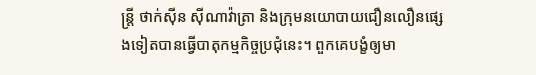ន្ត្រី ថាក់ស៊ីន ស៊ីណាវ៉ាត្រា និងក្រុមនយោបាយជឿនលឿនផ្សេងទៀតបានធ្វើបាតុកម្មកិច្ចប្រជុំនេះ។ ពួកគេបង្ខំឲ្យមា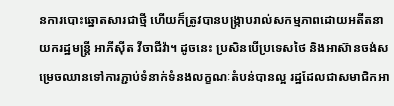នការបោះឆ្នោតសារជាថ្មី ហើយក៏ត្រូវបានបង្ក្រាបរាល់សកម្មភាពដោយអតីតនាយករដ្ឋមន្រ្តី អាភីស៊ីត វីចាជីវ៉ា។ ដូចនេះ ប្រសិនបើប្រទេសថៃ និងអាស៊ានចង់សម្រេចឈានទៅការភ្ជាប់ទំនាក់ទំនងលក្ខណៈតំបន់បានល្អ រដ្ឋដែលជាសមាជិកអា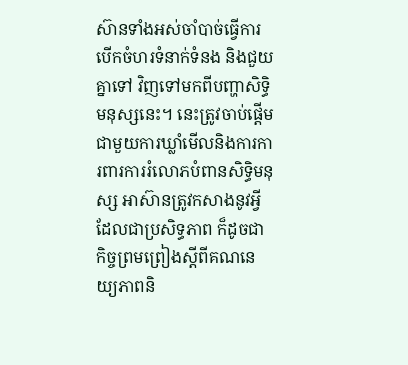ស៊ានទាំងអស់ចាំបាច់ធ្វើការបើកចំហរទំនាក់ទំនង និងជួយគ្នាទៅ វិញទៅមកពីបញ្ហាសិទ្ធិមនុស្សនេះ។ នេះត្រូវចាប់ផ្តើមជាមួយការឃ្លាំមើលនិងការការពារការរំលោភបំពានសិទ្ធិមនុស្ស អាស៊ានត្រូវកសាងនូវអ្វីដែលជាប្រសិទ្ធភាព ក៏ដូចជាកិច្ចព្រមព្រៀងស្តីពីគណនេយ្យភាពនិ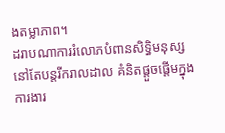ងតម្លាភាព។
ដរាបណាការរំលោភបំពានសិទ្ធិមនុស្សនៅតែបន្តរីករាលដាល គំនិតផ្តួចផ្តើមក្នុងការងារ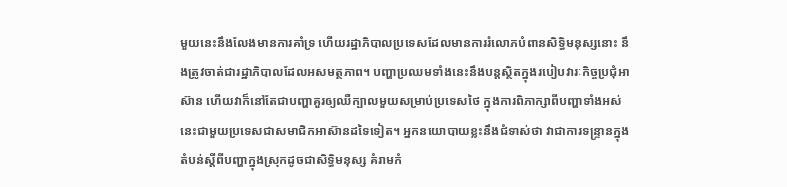មួយនេះនឹងលែងមានការគាំទ្រ ហើយរដ្ឋាភិបាលប្រទេសដែលមានការរំលោភបំពានសិទ្ធិមនុស្សនោះ នឹងត្រូវចាត់ជារដ្ឋាភិបាលដែលអសមត្ថភាព។ បញ្ហាប្រឈមទាំងនេះនឹងបន្តស្ថិតក្នុងរបៀបវារៈកិច្ចប្រជុំអាស៊ាន ហើយវាក៏នៅតែជាបញ្ហាគួរឲ្យឈឺក្បាលមួយសម្រាប់ប្រទេសថៃ ក្នុងការពិភាក្សាពីបញ្ហាទាំងអស់នេះជាមួយប្រទេសជាសមាជិកអាស៊ានដទៃទៀត។ អ្នកនយោបាយខ្លះនឹងជំទាស់ថា វាជាការទន្ទ្រានក្នុងតំបន់ស្តីពីបញ្ហាក្នុងស្រុកដូចជាសិទ្ធិមនុស្ស គំរាមកំ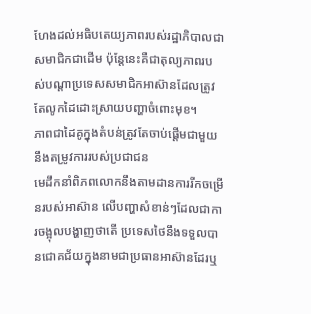ហែងដល់អធិបតេយ្យភាពរបស់រដ្ឋាភិបាលជាសមាជិកជាដើម ប៉ុន្តែនេះគឺជាតុល្យភាពរបស់បណ្ដាប្រទេសសមាជិកអាស៊ានដែលត្រូវតែលូកដៃដោះស្រាយបញ្ហាចំពោះមុខ។
ភាពជាដៃគូក្នុងតំបន់ត្រូវតែចាប់ផ្តើមជាមួយនឹងតម្រូវការរបស់ប្រជាជន
មេដឹកនាំពិភពលោកនឹងតាមដានការរីកចម្រើនរបស់អាស៊ាន លើបញ្ហាសំខាន់ៗដែលជាការចង្អុលបង្ហាញថាតើ ប្រទេសថៃនឹងទទួលបានជោគជ័យក្នុងនាមជាប្រធានអាស៊ានដែរឬ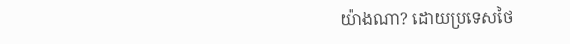យ៉ាងណា? ដោយប្រទេសថៃ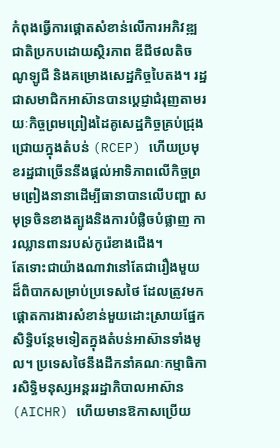កំពុងធ្វើការផ្តោតសំខាន់លើការអភិវឌ្ឍជាតិប្រកបដោយស្ថិរភាព ឌីជីថលតិចណូឡូជី និងគម្រោងសេដ្ឋកិច្ចបៃតង។ រដ្ឋជាសមាជិកអាស៊ានបានប្តេជ្ញាជំរុញតាមរយៈកិច្ចព្រមព្រៀងដៃគូសេដ្ឋកិច្ចគ្រប់ជ្រុងជ្រោយក្នុងតំបន់ (RCEP) ហើយប្រមុខរដ្ឋជាច្រើននឹងផ្តល់អាទិភាពលើកិច្ចព្រមព្រៀងនានាដើម្បីធានាបានលើបញ្ហា សមុទ្រចិនខាងត្បូងនិងការបំផ្លិចបំផ្លាញ ការឈ្លានពានរបស់កូរ៉េខាងជើង។
តែទោះជាយ៉ាងណាវានៅតែជារឿងមួយដ៏ពិបាកសម្រាប់ប្រទេសថៃ ដែលត្រូវមកផ្តោតការងារសំខាន់មួយដោះស្រាយផ្នែកសិទ្ធិបន្ថែមទៀតក្នុងតំបន់អាស៊ានទាំងមូល។ ប្រទេសថៃនឹងដឹកនាំគណៈកម្មាធិការសិទ្ធិមនុស្សអន្តររដ្ឋាភិបាលអាស៊ាន (AICHR) ហើយមានឱកាសប្រើយ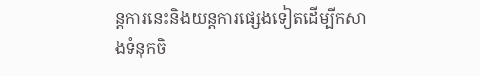ន្តការនេះនិងយន្តការផ្សេងទៀតដើម្បីកសាងទំនុកចិ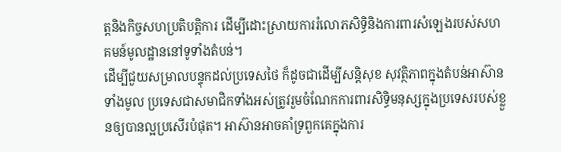ត្តនិងកិច្ចសហប្រតិបត្តិការ ដើម្បីដោះស្រាយការរំលោភសិទ្ធិនិងការពារសំឡេងរបស់សហគមន៍មូលដ្ឋាននៅទូទាំងតំបន់។
ដើម្បីជួយសម្រាលបន្ទុកដល់ប្រទេសថៃ ក៏ដូចជាដើម្បីសន្តិសុខ សុវត្ថិភាពក្នុងតំបន់អាស៊ានទាំងមូល ប្រទេសជាសមាជិកទាំងអស់ត្រូវរួមចំណែកការពារសិទ្ធិមនុស្សក្នុងប្រទេសរបស់ខ្លួនឲ្យបានល្អប្រសើរបំផុត។ អាស៊ានអាចគាំទ្រពួកគេក្នុងការ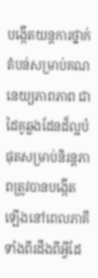បង្កើតយន្តការថ្នាក់តំបន់សម្រាប់គណនេយ្យភាពភាព ជាដៃគូឆ្លងដែនដ៏ល្អបំផុតសម្រាប់និរន្តភាពត្រូវបានបង្កើតឡើងនៅពេលភាគីទាំងពីរដឹងពីអ្វីដែ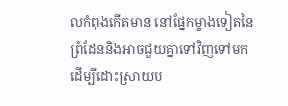លកំពុងកើតមាន នៅផ្នែកម្ខាងទៀតនៃព្រំដែននិងអាចជួយគ្នាទៅវិញទៅមកដើម្បីដោះស្រាយប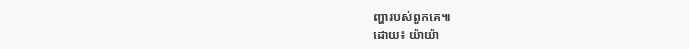ញ្ហារបស់ពួកគេ៕
ដោយ៖ យ៉ាយ៉ា